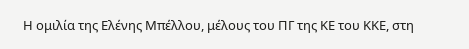Η ομιλία της Ελένης Μπέλλου, μέλους του ΠΓ της ΚΕ του ΚΚΕ, στη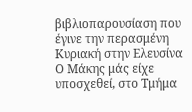βιβλιοπαρουσίαση που έγινε την περασμένη Κυριακή στην Ελευσίνα
Ο Μάκης μάς είχε υποσχεθεί, στο Τμήμα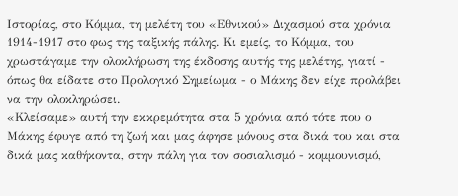Ιστορίας, στο Κόμμα, τη μελέτη του «Εθνικού» Διχασμού στα χρόνια 1914-1917 στο φως της ταξικής πάλης. Κι εμείς, το Κόμμα, του χρωστάγαμε την ολοκλήρωση της έκδοσης αυτής της μελέτης, γιατί - όπως θα είδατε στο Προλογικό Σημείωμα - ο Μάκης δεν είχε προλάβει να την ολοκληρώσει.
«Κλείσαμε» αυτή την εκκρεμότητα στα 5 χρόνια από τότε που ο Μάκης έφυγε από τη ζωή και μας άφησε μόνους στα δικά του και στα δικά μας καθήκοντα, στην πάλη για τον σοσιαλισμό - κομμουνισμό,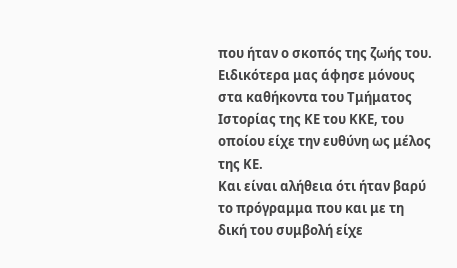που ήταν ο σκοπός της ζωής του. Ειδικότερα μας άφησε μόνους στα καθήκοντα του Τμήματος Ιστορίας της ΚΕ του ΚΚΕ, του οποίου είχε την ευθύνη ως μέλος της ΚΕ.
Και είναι αλήθεια ότι ήταν βαρύ το πρόγραμμα που και με τη δική του συμβολή είχε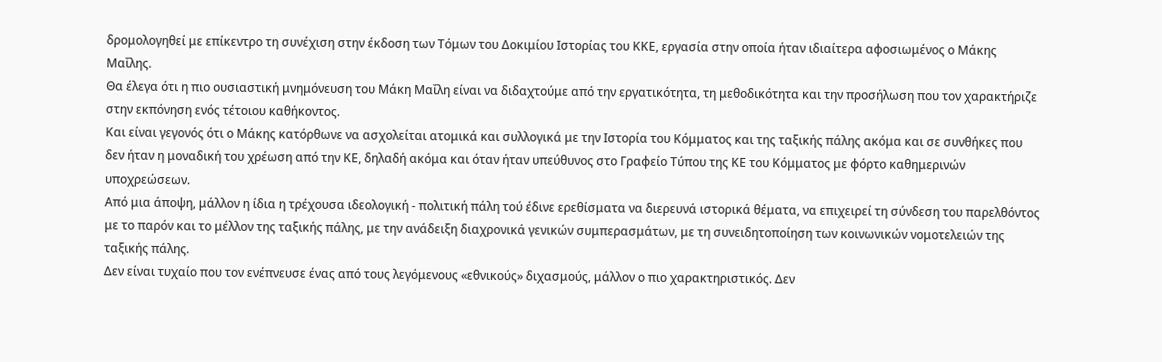δρομολογηθεί με επίκεντρο τη συνέχιση στην έκδοση των Τόμων του Δοκιμίου Ιστορίας του ΚΚΕ, εργασία στην οποία ήταν ιδιαίτερα αφοσιωμένος ο Μάκης Μαΐλης.
Θα έλεγα ότι η πιο ουσιαστική μνημόνευση του Μάκη Μαΐλη είναι να διδαχτούμε από την εργατικότητα, τη μεθοδικότητα και την προσήλωση που τον χαρακτήριζε στην εκπόνηση ενός τέτοιου καθήκοντος.
Και είναι γεγονός ότι ο Μάκης κατόρθωνε να ασχολείται ατομικά και συλλογικά με την Ιστορία του Κόμματος και της ταξικής πάλης ακόμα και σε συνθήκες που δεν ήταν η μοναδική του χρέωση από την ΚΕ, δηλαδή ακόμα και όταν ήταν υπεύθυνος στο Γραφείο Τύπου της ΚΕ του Κόμματος με φόρτο καθημερινών υποχρεώσεων.
Από μια άποψη, μάλλον η ίδια η τρέχουσα ιδεολογική - πολιτική πάλη τού έδινε ερεθίσματα να διερευνά ιστορικά θέματα, να επιχειρεί τη σύνδεση του παρελθόντος με το παρόν και το μέλλον της ταξικής πάλης, με την ανάδειξη διαχρονικά γενικών συμπερασμάτων, με τη συνειδητοποίηση των κοινωνικών νομοτελειών της ταξικής πάλης.
Δεν είναι τυχαίο που τον ενέπνευσε ένας από τους λεγόμενους «εθνικούς» διχασμούς, μάλλον ο πιο χαρακτηριστικός. Δεν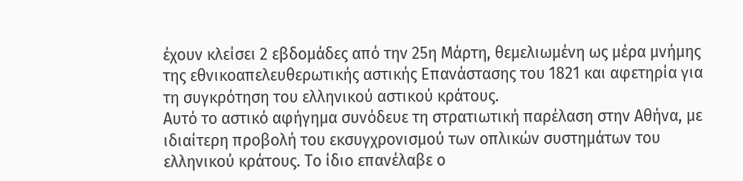έχουν κλείσει 2 εβδομάδες από την 25η Μάρτη, θεμελιωμένη ως μέρα μνήμης της εθνικοαπελευθερωτικής αστικής Επανάστασης του 1821 και αφετηρία για τη συγκρότηση του ελληνικού αστικού κράτους.
Αυτό το αστικό αφήγημα συνόδευε τη στρατιωτική παρέλαση στην Αθήνα, με ιδιαίτερη προβολή του εκσυγχρονισμού των οπλικών συστημάτων του ελληνικού κράτους. Το ίδιο επανέλαβε ο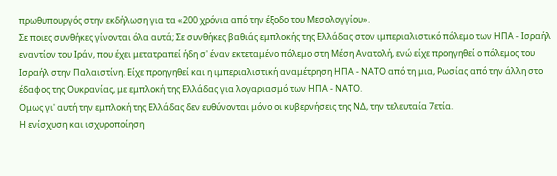πρωθυπουργός στην εκδήλωση για τα «200 χρόνια από την έξοδο του Μεσολογγίου».
Σε ποιες συνθήκες γίνονται όλα αυτά; Σε συνθήκες βαθιάς εμπλοκής της Ελλάδας στον ιμπεριαλιστικό πόλεμο των ΗΠΑ - Ισραήλ εναντίον του Ιράν, που έχει μετατραπεί ήδη σ' έναν εκτεταμένο πόλεμο στη Μέση Ανατολή, ενώ είχε προηγηθεί ο πόλεμος του Ισραήλ στην Παλαιστίνη. Είχε προηγηθεί και η ιμπεριαλιστική αναμέτρηση ΗΠΑ - ΝΑΤΟ από τη μια, Ρωσίας από την άλλη στο έδαφος της Ουκρανίας, με εμπλοκή της Ελλάδας για λογαριασμό των ΗΠΑ - ΝΑΤΟ.
Ομως γι' αυτή την εμπλοκή της Ελλάδας δεν ευθύνονται μόνο οι κυβερνήσεις της ΝΔ, την τελευταία 7ετία.
Η ενίσχυση και ισχυροποίηση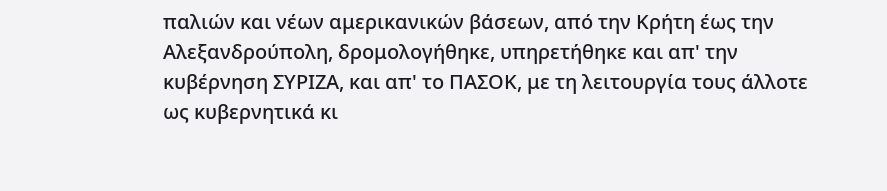παλιών και νέων αμερικανικών βάσεων, από την Κρήτη έως την Αλεξανδρούπολη, δρομολογήθηκε, υπηρετήθηκε και απ' την κυβέρνηση ΣΥΡΙΖΑ, και απ' το ΠΑΣΟΚ, με τη λειτουργία τους άλλοτε ως κυβερνητικά κι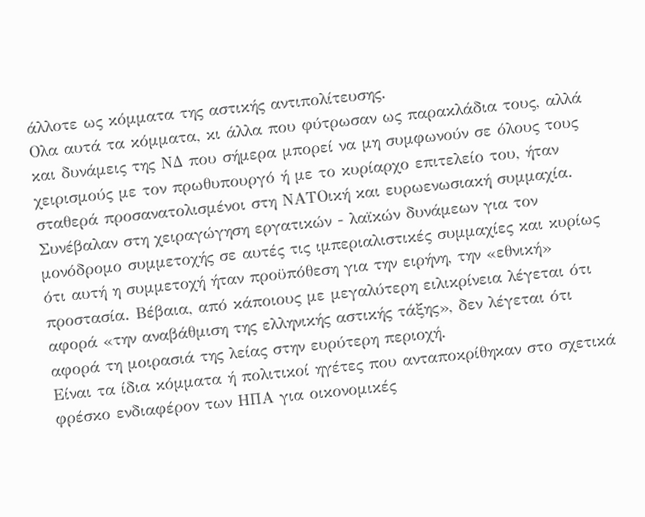άλλοτε ως κόμματα της αστικής αντιπολίτευσης.
Ολα αυτά τα κόμματα, κι άλλα που φύτρωσαν ως παρακλάδια τους, αλλά και δυνάμεις της ΝΔ που σήμερα μπορεί να μη συμφωνούν σε όλους τους χειρισμούς με τον πρωθυπουργό ή με το κυρίαρχο επιτελείο του, ήταν σταθερά προσανατολισμένοι στη ΝΑΤΟική και ευρωενωσιακή συμμαχία.
Συνέβαλαν στη χειραγώγηση εργατικών - λαϊκών δυνάμεων για τον μονόδρομο συμμετοχής σε αυτές τις ιμπεριαλιστικές συμμαχίες και κυρίως ότι αυτή η συμμετοχή ήταν προϋπόθεση για την ειρήνη, την «εθνική» προστασία. Βέβαια, από κάποιους με μεγαλύτερη ειλικρίνεια λέγεται ότι αφορά «την αναβάθμιση της ελληνικής αστικής τάξης», δεν λέγεται ότι αφορά τη μοιρασιά της λείας στην ευρύτερη περιοχή.
Είναι τα ίδια κόμματα ή πολιτικοί ηγέτες που ανταποκρίθηκαν στο σχετικά φρέσκο ενδιαφέρον των ΗΠΑ για οικονομικές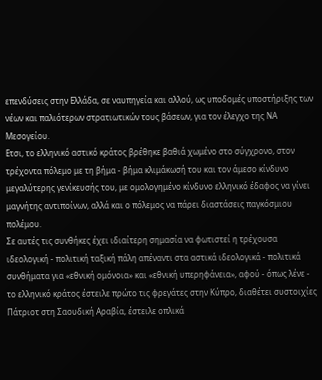επενδύσεις στην Ελλάδα, σε ναυπηγεία και αλλού, ως υποδομές υποστήριξης των νέων και παλιότερων στρατιωτικών τους βάσεων, για τον έλεγχο της ΝΑ Μεσογείου.
Ετσι, το ελληνικό αστικό κράτος βρέθηκε βαθιά χωμένο στο σύγχρονο, στον τρέχοντα πόλεμο με τη βήμα - βήμα κλιμάκωσή του και τον άμεσο κίνδυνο μεγαλύτερης γενίκευσής του, με ομολογημένο κίνδυνο ελληνικό έδαφος να γίνει μαγνήτης αντιποίνων, αλλά και ο πόλεμος να πάρει διαστάσεις παγκόσμιου πολέμου.
Σε αυτές τις συνθήκες έχει ιδιαίτερη σημασία να φωτιστεί η τρέχουσα ιδεολογική - πολιτική ταξική πάλη απέναντι στα αστικά ιδεολογικά - πολιτικά συνθήματα για «εθνική ομόνοια» και «εθνική υπερηφάνεια», αφού - όπως λένε - το ελληνικό κράτος έστειλε πρώτο τις φρεγάτες στην Κύπρο, διαθέτει συστοιχίες Πάτριοτ στη Σαουδική Αραβία, έστειλε οπλικά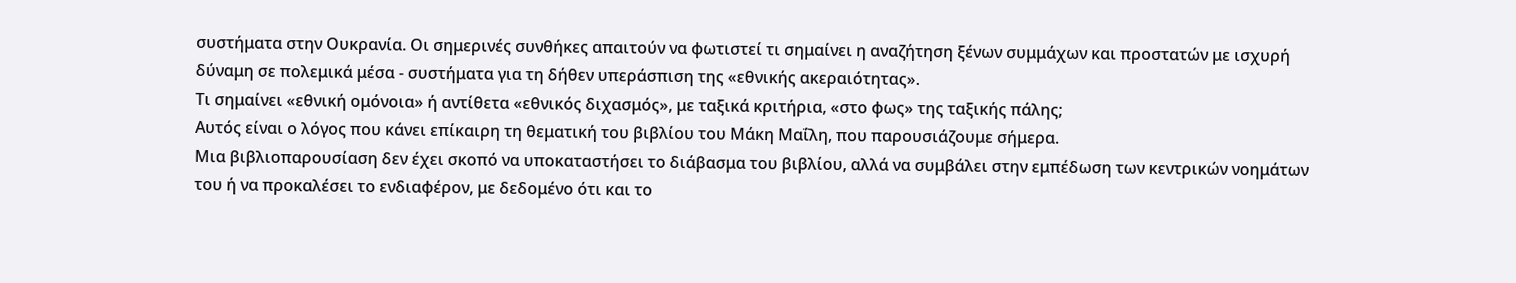συστήματα στην Ουκρανία. Οι σημερινές συνθήκες απαιτούν να φωτιστεί τι σημαίνει η αναζήτηση ξένων συμμάχων και προστατών με ισχυρή δύναμη σε πολεμικά μέσα - συστήματα για τη δήθεν υπεράσπιση της «εθνικής ακεραιότητας».
Τι σημαίνει «εθνική ομόνοια» ή αντίθετα «εθνικός διχασμός», με ταξικά κριτήρια, «στο φως» της ταξικής πάλης;
Αυτός είναι ο λόγος που κάνει επίκαιρη τη θεματική του βιβλίου του Μάκη Μαΐλη, που παρουσιάζουμε σήμερα.
Μια βιβλιοπαρουσίαση δεν έχει σκοπό να υποκαταστήσει το διάβασμα του βιβλίου, αλλά να συμβάλει στην εμπέδωση των κεντρικών νοημάτων του ή να προκαλέσει το ενδιαφέρον, με δεδομένο ότι και το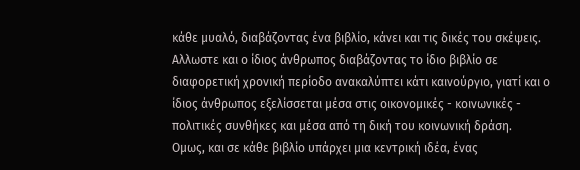κάθε μυαλό, διαβάζοντας ένα βιβλίο, κάνει και τις δικές του σκέψεις.
Αλλωστε και ο ίδιος άνθρωπος διαβάζοντας το ίδιο βιβλίο σε διαφορετική χρονική περίοδο ανακαλύπτει κάτι καινούργιο, γιατί και ο ίδιος άνθρωπος εξελίσσεται μέσα στις οικονομικές - κοινωνικές - πολιτικές συνθήκες και μέσα από τη δική του κοινωνική δράση.
Ομως, και σε κάθε βιβλίο υπάρχει μια κεντρική ιδέα, ένας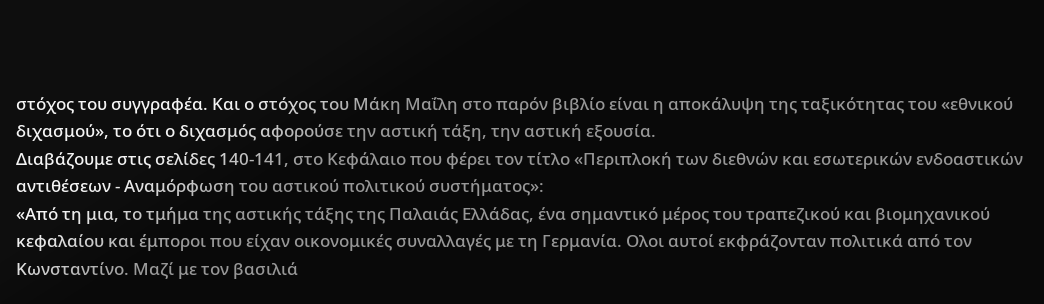στόχος του συγγραφέα. Και ο στόχος του Μάκη Μαΐλη στο παρόν βιβλίο είναι η αποκάλυψη της ταξικότητας του «εθνικού διχασμού», το ότι ο διχασμός αφορούσε την αστική τάξη, την αστική εξουσία.
Διαβάζουμε στις σελίδες 140-141, στο Κεφάλαιο που φέρει τον τίτλο «Περιπλοκή των διεθνών και εσωτερικών ενδοαστικών αντιθέσεων - Αναμόρφωση του αστικού πολιτικού συστήματος»:
«Από τη μια, το τμήμα της αστικής τάξης της Παλαιάς Ελλάδας, ένα σημαντικό μέρος του τραπεζικού και βιομηχανικού κεφαλαίου και έμποροι που είχαν οικονομικές συναλλαγές με τη Γερμανία. Ολοι αυτοί εκφράζονταν πολιτικά από τον Κωνσταντίνο. Μαζί με τον βασιλιά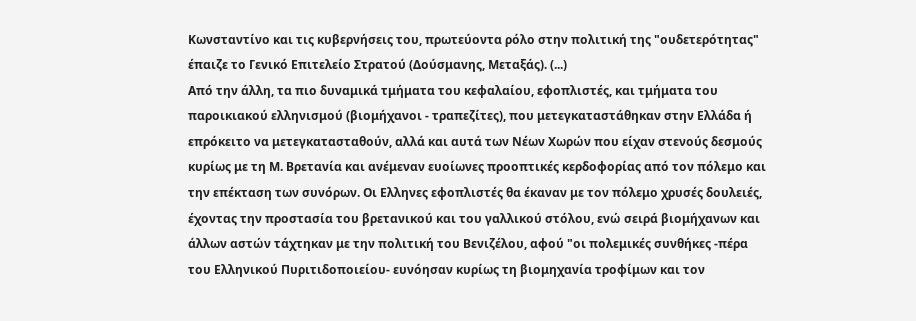Κωνσταντίνο και τις κυβερνήσεις του, πρωτεύοντα ρόλο στην πολιτική της "ουδετερότητας" έπαιζε το Γενικό Επιτελείο Στρατού (Δούσμανης, Μεταξάς). (...)
Από την άλλη, τα πιο δυναμικά τμήματα του κεφαλαίου, εφοπλιστές, και τμήματα του παροικιακού ελληνισμού (βιομήχανοι - τραπεζίτες), που μετεγκαταστάθηκαν στην Ελλάδα ή επρόκειτο να μετεγκατασταθούν, αλλά και αυτά των Νέων Χωρών που είχαν στενούς δεσμούς κυρίως με τη Μ. Βρετανία και ανέμεναν ευοίωνες προοπτικές κερδοφορίας από τον πόλεμο και την επέκταση των συνόρων. Οι Ελληνες εφοπλιστές θα έκαναν με τον πόλεμο χρυσές δουλειές, έχοντας την προστασία του βρετανικού και του γαλλικού στόλου, ενώ σειρά βιομήχανων και άλλων αστών τάχτηκαν με την πολιτική του Βενιζέλου, αφού "οι πολεμικές συνθήκες -πέρα του Ελληνικού Πυριτιδοποιείου- ευνόησαν κυρίως τη βιομηχανία τροφίμων και τον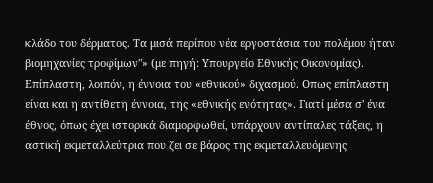κλάδο του δέρματος. Τα μισά περίπου νέα εργοστάσια του πολέμου ήταν βιομηχανίες τροφίμων"» (με πηγή: Υπουργείο Εθνικής Οικονομίας).
Επίπλαστη, λοιπόν, η έννοια του «εθνικού» διχασμού. Οπως επίπλαστη είναι και η αντίθετη έννοια, της «εθνικής ενότητας». Γιατί μέσα σ' ένα έθνος, όπως έχει ιστορικά διαμορφωθεί, υπάρχουν αντίπαλες τάξεις, η αστική εκμεταλλεύτρια που ζει σε βάρος της εκμεταλλευόμενης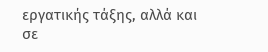εργατικής τάξης, αλλά και σε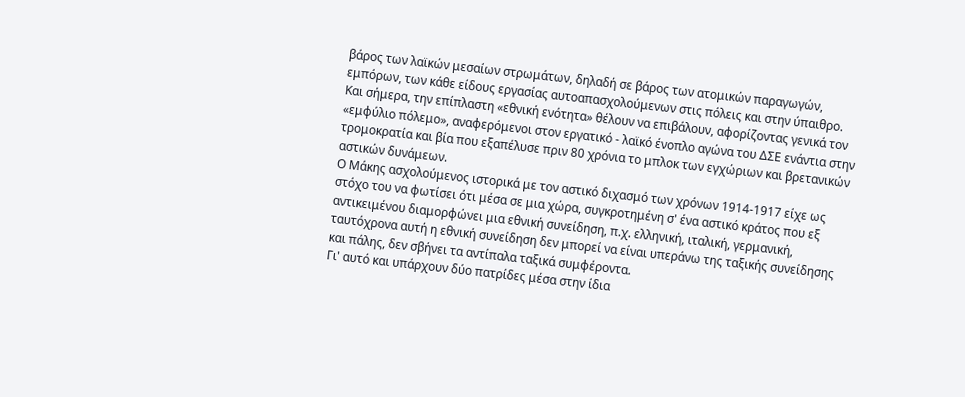βάρος των λαϊκών μεσαίων στρωμάτων, δηλαδή σε βάρος των ατομικών παραγωγών, εμπόρων, των κάθε είδους εργασίας αυτοαπασχολούμενων στις πόλεις και στην ύπαιθρο.
Και σήμερα, την επίπλαστη «εθνική ενότητα» θέλουν να επιβάλουν, αφορίζοντας γενικά τον «εμφύλιο πόλεμο», αναφερόμενοι στον εργατικό - λαϊκό ένοπλο αγώνα του ΔΣΕ ενάντια στην τρομοκρατία και βία που εξαπέλυσε πριν 80 χρόνια το μπλοκ των εγχώριων και βρετανικών αστικών δυνάμεων.
Ο Μάκης ασχολούμενος ιστορικά με τον αστικό διχασμό των χρόνων 1914-1917 είχε ως στόχο του να φωτίσει ότι μέσα σε μια χώρα, συγκροτημένη σ' ένα αστικό κράτος που εξ αντικειμένου διαμορφώνει μια εθνική συνείδηση, π.χ. ελληνική, ιταλική, γερμανική, ταυτόχρονα αυτή η εθνική συνείδηση δεν μπορεί να είναι υπεράνω της ταξικής συνείδησης και πάλης, δεν σβήνει τα αντίπαλα ταξικά συμφέροντα.
Γι' αυτό και υπάρχουν δύο πατρίδες μέσα στην ίδια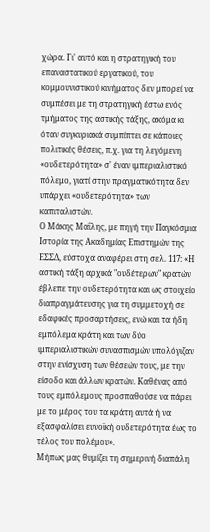χώρα. Γι' αυτό και η στρατηγική του επαναστατικού εργατικού, του κομμουνιστικού κινήματος δεν μπορεί να συμπέσει με τη στρατηγική έστω ενός τμήματος της αστικής τάξης, ακόμα κι όταν συγκυριακά συμπίπτει σε κάποιες πολιτικές θέσεις, π.χ. για τη λεγόμενη «ουδετερότητα» σ' έναν ιμπεριαλιστικό πόλεμο, γιατί στην πραγματικότητα δεν υπάρχει «ουδετερότητα» των καπιταλιστών.
Ο Μάκης Μαΐλης, με πηγή την Παγκόσμια Ιστορία της Ακαδημίας Επιστημών της ΕΣΣΔ, εύστοχα αναφέρει στη σελ. 117: «Η αστική τάξη αρχικά "ουδέτερων" κρατών έβλεπε την ουδετερότητα και ως στοιχείο διαπραγμάτευσης για τη συμμετοχή σε εδαφικές προσαρτήσεις, ενώ και τα ήδη εμπόλεμα κράτη και των δύο ιμπεριαλιστικών συνασπισμών υπολόγιζαν στην ενίσχυση των θέσεών τους, με την είσοδο και άλλων κρατών. Καθένας από τους εμπόλεμους προσπαθούσε να πάρει με το μέρος του τα κράτη αυτά ή να εξασφαλίσει ευνοϊκή ουδετερότητα έως το τέλος του πολέμου».
Μήπως μας θυμίζει τη σημερινή διαπάλη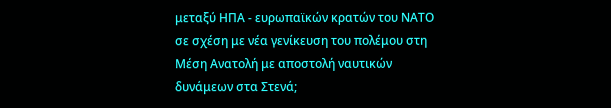μεταξύ ΗΠΑ - ευρωπαϊκών κρατών του ΝΑΤΟ σε σχέση με νέα γενίκευση του πολέμου στη Μέση Ανατολή με αποστολή ναυτικών δυνάμεων στα Στενά;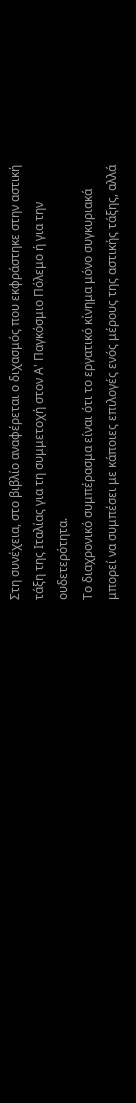Στη συνέχεια, στο βιβλίο αναφέρεται ο διχασμός που εκφράστηκε στην αστική τάξη της Ιταλίας για τη συμμετοχή στον Α' Παγκόσμιο Πόλεμο ή για την ουδετερότητα.
Το διαχρονικό συμπέρασμα είναι ότι το εργατικό κίνημα μόνο συγκυριακά μπορεί να συμπέσει με κάποιες επιλογές ενός μέρους της αστικής τάξης, αλλά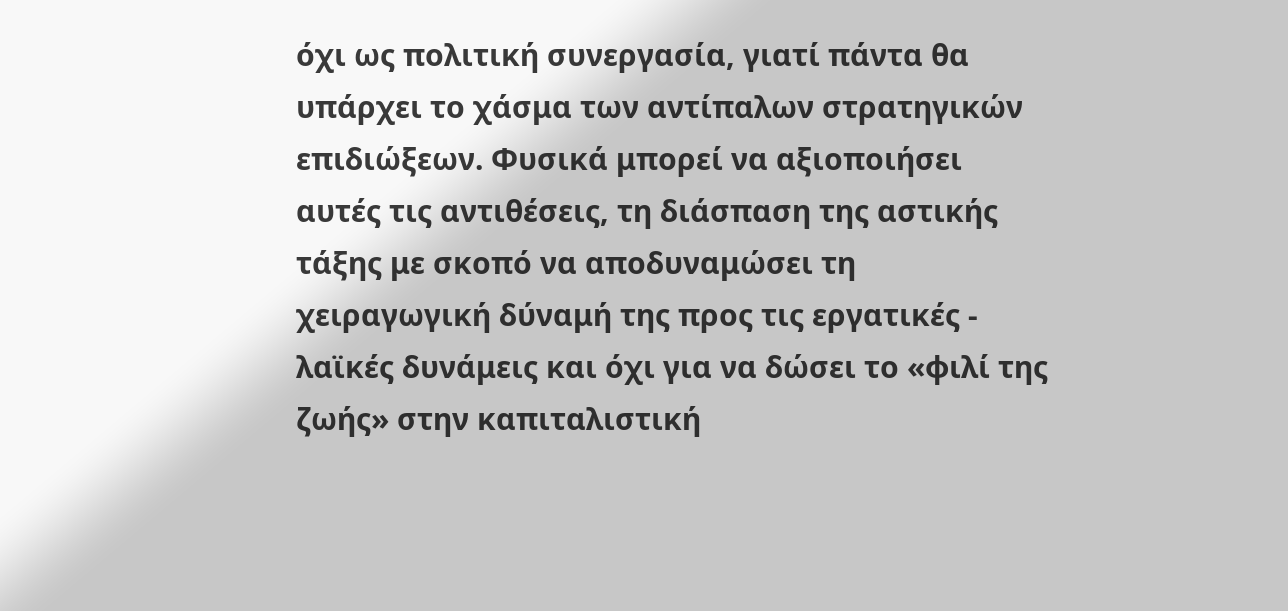όχι ως πολιτική συνεργασία, γιατί πάντα θα υπάρχει το χάσμα των αντίπαλων στρατηγικών επιδιώξεων. Φυσικά μπορεί να αξιοποιήσει αυτές τις αντιθέσεις, τη διάσπαση της αστικής τάξης με σκοπό να αποδυναμώσει τη χειραγωγική δύναμή της προς τις εργατικές - λαϊκές δυνάμεις και όχι για να δώσει το «φιλί της ζωής» στην καπιταλιστική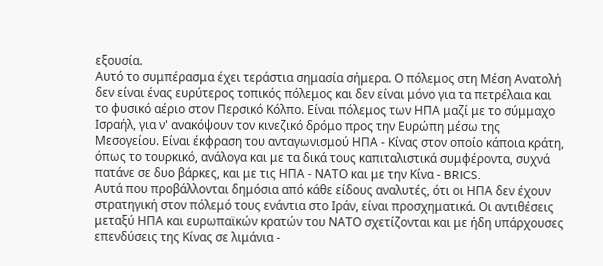εξουσία.
Αυτό το συμπέρασμα έχει τεράστια σημασία σήμερα. Ο πόλεμος στη Μέση Ανατολή δεν είναι ένας ευρύτερος τοπικός πόλεμος και δεν είναι μόνο για τα πετρέλαια και το φυσικό αέριο στον Περσικό Κόλπο. Είναι πόλεμος των ΗΠΑ μαζί με το σύμμαχο Ισραήλ, για ν' ανακόψουν τον κινεζικό δρόμο προς την Ευρώπη μέσω της Μεσογείου. Είναι έκφραση του ανταγωνισμού ΗΠΑ - Κίνας στον οποίο κάποια κράτη, όπως το τουρκικό, ανάλογα και με τα δικά τους καπιταλιστικά συμφέροντα, συχνά πατάνε σε δυο βάρκες, και με τις ΗΠΑ - ΝΑΤΟ και με την Κίνα - BRICS.
Αυτά που προβάλλονται δημόσια από κάθε είδους αναλυτές, ότι οι ΗΠΑ δεν έχουν στρατηγική στον πόλεμό τους ενάντια στο Ιράν, είναι προσχηματικά. Οι αντιθέσεις μεταξύ ΗΠΑ και ευρωπαϊκών κρατών του ΝΑΤΟ σχετίζονται και με ήδη υπάρχουσες επενδύσεις της Κίνας σε λιμάνια -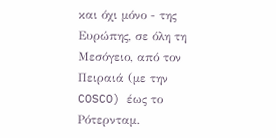και όχι μόνο - της Ευρώπης, σε όλη τη Μεσόγειο, από τον Πειραιά (με την COSCO) έως το Ρότερνταμ.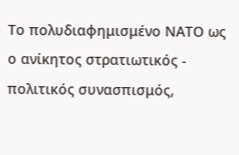Το πολυδιαφημισμένο ΝΑΤΟ ως ο ανίκητος στρατιωτικός - πολιτικός συνασπισμός,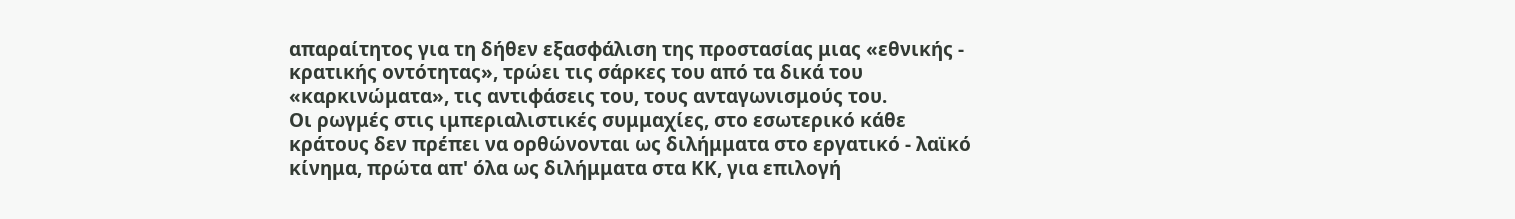απαραίτητος για τη δήθεν εξασφάλιση της προστασίας μιας «εθνικής - κρατικής οντότητας», τρώει τις σάρκες του από τα δικά του «καρκινώματα», τις αντιφάσεις του, τους ανταγωνισμούς του.
Οι ρωγμές στις ιμπεριαλιστικές συμμαχίες, στο εσωτερικό κάθε κράτους δεν πρέπει να ορθώνονται ως διλήμματα στο εργατικό - λαϊκό κίνημα, πρώτα απ' όλα ως διλήμματα στα ΚΚ, για επιλογή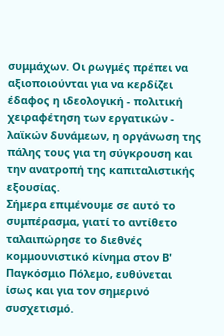συμμάχων. Οι ρωγμές πρέπει να αξιοποιούνται για να κερδίζει έδαφος η ιδεολογική - πολιτική χειραφέτηση των εργατικών - λαϊκών δυνάμεων, η οργάνωση της πάλης τους για τη σύγκρουση και την ανατροπή της καπιταλιστικής εξουσίας.
Σήμερα επιμένουμε σε αυτό το συμπέρασμα, γιατί το αντίθετο ταλαιπώρησε το διεθνές κομμουνιστικό κίνημα στον Β' Παγκόσμιο Πόλεμο, ευθύνεται ίσως και για τον σημερινό συσχετισμό.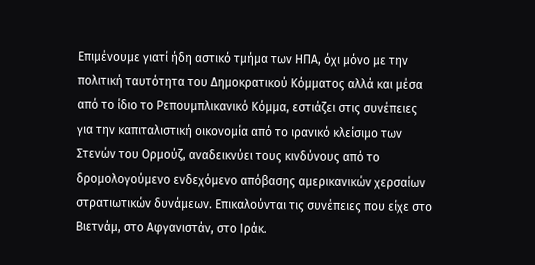Επιμένουμε γιατί ήδη αστικό τμήμα των ΗΠΑ, όχι μόνο με την πολιτική ταυτότητα του Δημοκρατικού Κόμματος αλλά και μέσα από το ίδιο το Ρεπουμπλικανικό Κόμμα, εστιάζει στις συνέπειες για την καπιταλιστική οικονομία από το ιρανικό κλείσιμο των Στενών του Ορμούζ, αναδεικνύει τους κινδύνους από το δρομολογούμενο ενδεχόμενο απόβασης αμερικανικών χερσαίων στρατιωτικών δυνάμεων. Επικαλούνται τις συνέπειες που είχε στο Βιετνάμ, στο Αφγανιστάν, στο Ιράκ.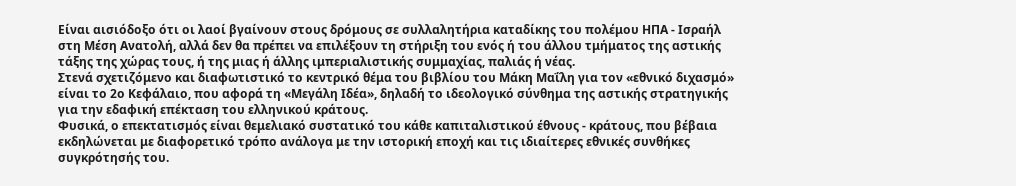Είναι αισιόδοξο ότι οι λαοί βγαίνουν στους δρόμους σε συλλαλητήρια καταδίκης του πολέμου ΗΠΑ - Ισραήλ στη Μέση Ανατολή, αλλά δεν θα πρέπει να επιλέξουν τη στήριξη του ενός ή του άλλου τμήματος της αστικής τάξης της χώρας τους, ή της μιας ή άλλης ιμπεριαλιστικής συμμαχίας, παλιάς ή νέας.
Στενά σχετιζόμενο και διαφωτιστικό το κεντρικό θέμα του βιβλίου του Μάκη Μαΐλη για τον «εθνικό διχασμό» είναι το 2ο Κεφάλαιο, που αφορά τη «Μεγάλη Ιδέα», δηλαδή το ιδεολογικό σύνθημα της αστικής στρατηγικής για την εδαφική επέκταση του ελληνικού κράτους.
Φυσικά, ο επεκτατισμός είναι θεμελιακό συστατικό του κάθε καπιταλιστικού έθνους - κράτους, που βέβαια εκδηλώνεται με διαφορετικό τρόπο ανάλογα με την ιστορική εποχή και τις ιδιαίτερες εθνικές συνθήκες συγκρότησής του.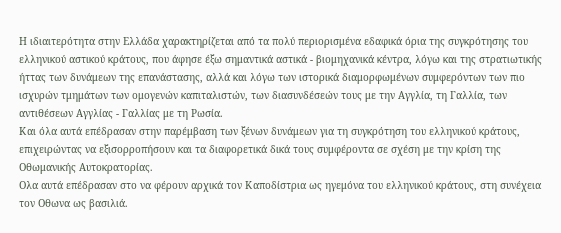Η ιδιαιτερότητα στην Ελλάδα χαρακτηρίζεται από τα πολύ περιορισμένα εδαφικά όρια της συγκρότησης του ελληνικού αστικού κράτους, που άφησε έξω σημαντικά αστικά - βιομηχανικά κέντρα, λόγω και της στρατιωτικής ήττας των δυνάμεων της επανάστασης, αλλά και λόγω των ιστορικά διαμορφωμένων συμφερόντων των πιο ισχυρών τμημάτων των ομογενών καπιταλιστών, των διασυνδέσεών τους με την Αγγλία, τη Γαλλία, των αντιθέσεων Αγγλίας - Γαλλίας με τη Ρωσία.
Και όλα αυτά επέδρασαν στην παρέμβαση των ξένων δυνάμεων για τη συγκρότηση του ελληνικού κράτους, επιχειρώντας να εξισορροπήσουν και τα διαφορετικά δικά τους συμφέροντα σε σχέση με την κρίση της Οθωμανικής Αυτοκρατορίας.
Ολα αυτά επέδρασαν στο να φέρουν αρχικά τον Καποδίστρια ως ηγεμόνα του ελληνικού κράτους, στη συνέχεια τον Οθωνα ως βασιλιά.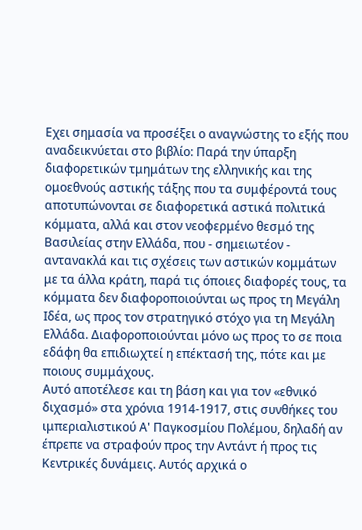Εχει σημασία να προσέξει ο αναγνώστης το εξής που αναδεικνύεται στο βιβλίο: Παρά την ύπαρξη διαφορετικών τμημάτων της ελληνικής και της ομοεθνούς αστικής τάξης που τα συμφέροντά τους αποτυπώνονται σε διαφορετικά αστικά πολιτικά κόμματα, αλλά και στον νεοφερμένο θεσμό της Βασιλείας στην Ελλάδα, που - σημειωτέον - αντανακλά και τις σχέσεις των αστικών κομμάτων με τα άλλα κράτη, παρά τις όποιες διαφορές τους, τα κόμματα δεν διαφοροποιούνται ως προς τη Μεγάλη Ιδέα, ως προς τον στρατηγικό στόχο για τη Μεγάλη Ελλάδα. Διαφοροποιούνται μόνο ως προς το σε ποια εδάφη θα επιδιωχτεί η επέκτασή της, πότε και με ποιους συμμάχους.
Αυτό αποτέλεσε και τη βάση και για τον «εθνικό διχασμό» στα χρόνια 1914-1917, στις συνθήκες του ιμπεριαλιστικού Α' Παγκοσμίου Πολέμου, δηλαδή αν έπρεπε να στραφούν προς την Αντάντ ή προς τις Κεντρικές δυνάμεις. Αυτός αρχικά ο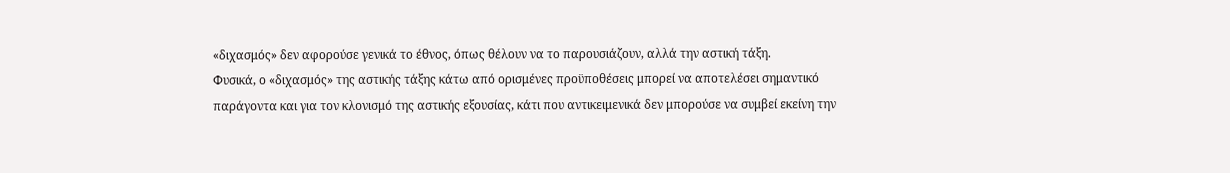«διχασμός» δεν αφορούσε γενικά το έθνος, όπως θέλουν να το παρουσιάζουν, αλλά την αστική τάξη.
Φυσικά, ο «διχασμός» της αστικής τάξης κάτω από ορισμένες προϋποθέσεις μπορεί να αποτελέσει σημαντικό παράγοντα και για τον κλονισμό της αστικής εξουσίας, κάτι που αντικειμενικά δεν μπορούσε να συμβεί εκείνη την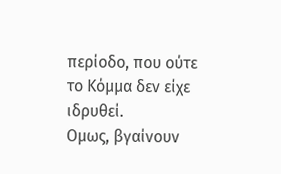περίοδο, που ούτε το Κόμμα δεν είχε ιδρυθεί.
Ομως, βγαίνουν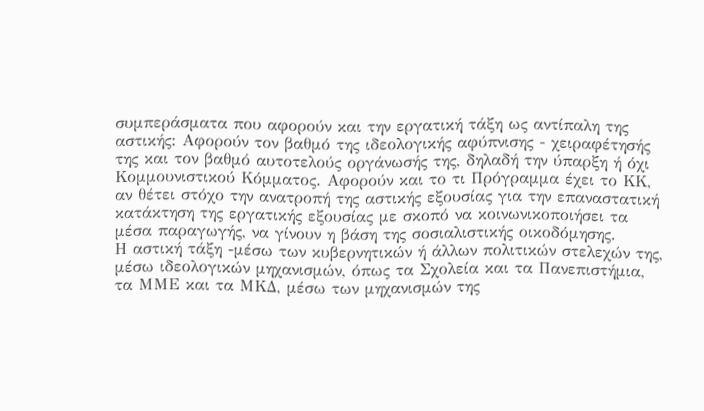συμπεράσματα που αφορούν και την εργατική τάξη ως αντίπαλη της αστικής: Αφορούν τον βαθμό της ιδεολογικής αφύπνισης - χειραφέτησής της και τον βαθμό αυτοτελούς οργάνωσής της, δηλαδή την ύπαρξη ή όχι Κομμουνιστικού Κόμματος. Αφορούν και το τι Πρόγραμμα έχει το ΚΚ, αν θέτει στόχο την ανατροπή της αστικής εξουσίας για την επαναστατική κατάκτηση της εργατικής εξουσίας με σκοπό να κοινωνικοποιήσει τα μέσα παραγωγής, να γίνουν η βάση της σοσιαλιστικής οικοδόμησης.
Η αστική τάξη -μέσω των κυβερνητικών ή άλλων πολιτικών στελεχών της, μέσω ιδεολογικών μηχανισμών, όπως τα Σχολεία και τα Πανεπιστήμια, τα ΜΜΕ και τα ΜΚΔ, μέσω των μηχανισμών της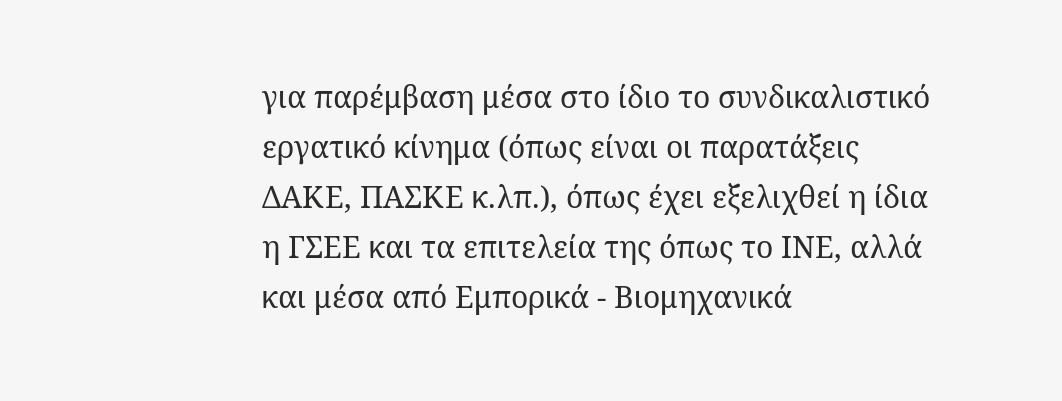για παρέμβαση μέσα στο ίδιο το συνδικαλιστικό εργατικό κίνημα (όπως είναι οι παρατάξεις ΔΑΚΕ, ΠΑΣΚΕ κ.λπ.), όπως έχει εξελιχθεί η ίδια η ΓΣΕΕ και τα επιτελεία της όπως το ΙΝΕ, αλλά και μέσα από Εμπορικά - Βιομηχανικά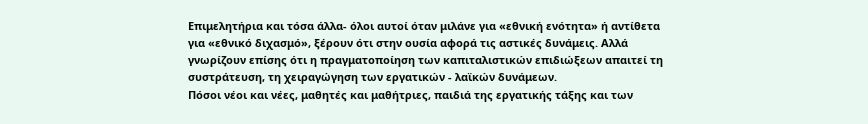Επιμελητήρια και τόσα άλλα- όλοι αυτοί όταν μιλάνε για «εθνική ενότητα» ή αντίθετα για «εθνικό διχασμό», ξέρουν ότι στην ουσία αφορά τις αστικές δυνάμεις. Αλλά γνωρίζουν επίσης ότι η πραγματοποίηση των καπιταλιστικών επιδιώξεων απαιτεί τη συστράτευση, τη χειραγώγηση των εργατικών - λαϊκών δυνάμεων.
Πόσοι νέοι και νέες, μαθητές και μαθήτριες, παιδιά της εργατικής τάξης και των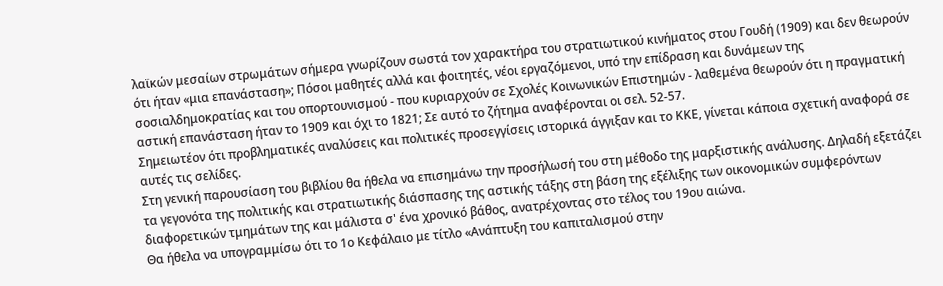λαϊκών μεσαίων στρωμάτων σήμερα γνωρίζουν σωστά τον χαρακτήρα του στρατιωτικού κινήματος στου Γουδή (1909) και δεν θεωρούν ότι ήταν «μια επανάσταση»; Πόσοι μαθητές αλλά και φοιτητές, νέοι εργαζόμενοι, υπό την επίδραση και δυνάμεων της σοσιαλδημοκρατίας και του οπορτουνισμού - που κυριαρχούν σε Σχολές Κοινωνικών Επιστημών - λαθεμένα θεωρούν ότι η πραγματική αστική επανάσταση ήταν το 1909 και όχι το 1821; Σε αυτό το ζήτημα αναφέρονται οι σελ. 52-57.
Σημειωτέον ότι προβληματικές αναλύσεις και πολιτικές προσεγγίσεις ιστορικά άγγιξαν και το ΚΚΕ, γίνεται κάποια σχετική αναφορά σε αυτές τις σελίδες.
Στη γενική παρουσίαση του βιβλίου θα ήθελα να επισημάνω την προσήλωσή του στη μέθοδο της μαρξιστικής ανάλυσης. Δηλαδή εξετάζει τα γεγονότα της πολιτικής και στρατιωτικής διάσπασης της αστικής τάξης στη βάση της εξέλιξης των οικονομικών συμφερόντων διαφορετικών τμημάτων της και μάλιστα σ' ένα χρονικό βάθος, ανατρέχοντας στο τέλος του 19ου αιώνα.
Θα ήθελα να υπογραμμίσω ότι το 1ο Κεφάλαιο με τίτλο «Ανάπτυξη του καπιταλισμού στην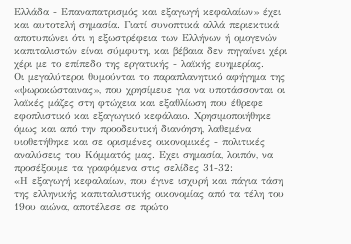Ελλάδα - Επαναπατρισμός και εξαγωγή κεφαλαίων» έχει και αυτοτελή σημασία. Γιατί συνοπτικά αλλά περιεκτικά αποτυπώνει ότι η εξωστρέφεια των Ελλήνων ή ομογενών καπιταλιστών είναι σύμφυτη, και βέβαια δεν πηγαίνει χέρι χέρι με το επίπεδο της εργατικής - λαϊκής ευημερίας.
Οι μεγαλύτεροι θυμούνται το παραπλανητικό αφήγημα της «ψωροκώσταινας», που χρησίμευε για να υποτάσσονται οι λαϊκές μάζες στη φτώχεια και εξαθλίωση που έθρεφε εφοπλιστικό και εξαγωγικό κεφάλαιο. Χρησιμοποιήθηκε όμως και από την προοδευτική διανόηση, λαθεμένα υιοθετήθηκε και σε ορισμένες οικονομικές - πολιτικές αναλύσεις του Κόμματός μας. Εχει σημασία, λοιπόν, να προσέξουμε τα γραφόμενα στις σελίδες 31-32:
«Η εξαγωγή κεφαλαίων, που έγινε ισχυρή και πάγια τάση της ελληνικής καπιταλιστικής οικονομίας από τα τέλη του 19ου αιώνα, αποτέλεσε σε πρώτο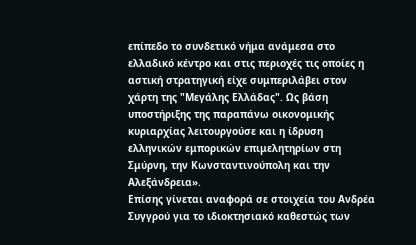επίπεδο το συνδετικό νήμα ανάμεσα στο ελλαδικό κέντρο και στις περιοχές τις οποίες η αστική στρατηγική είχε συμπεριλάβει στον χάρτη της "Μεγάλης Ελλάδας". Ως βάση υποστήριξης της παραπάνω οικονομικής κυριαρχίας λειτουργούσε και η ίδρυση ελληνικών εμπορικών επιμελητηρίων στη Σμύρνη, την Κωνσταντινούπολη και την Αλεξάνδρεια».
Επίσης γίνεται αναφορά σε στοιχεία του Ανδρέα Συγγρού για το ιδιοκτησιακό καθεστώς των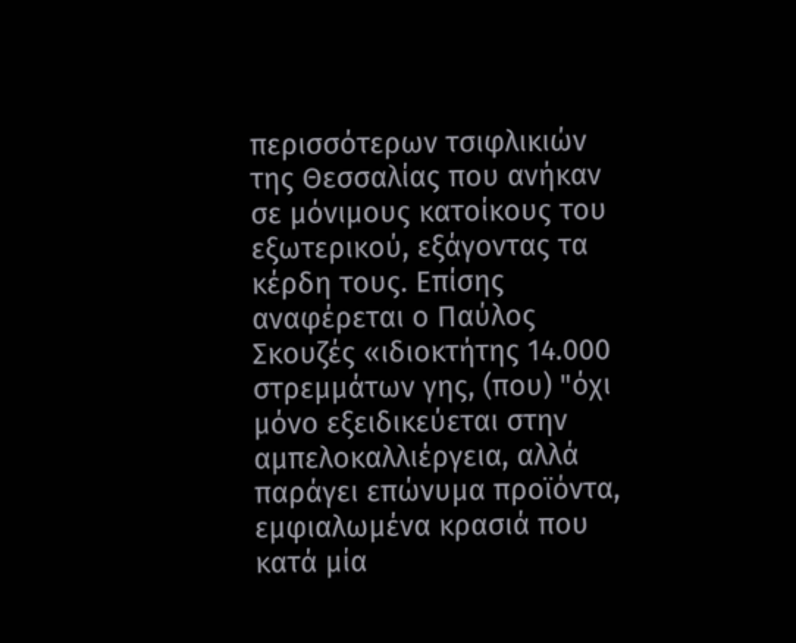περισσότερων τσιφλικιών της Θεσσαλίας που ανήκαν σε μόνιμους κατοίκους του εξωτερικού, εξάγοντας τα κέρδη τους. Επίσης αναφέρεται ο Παύλος Σκουζές «ιδιοκτήτης 14.000 στρεμμάτων γης, (που) "όχι μόνο εξειδικεύεται στην αμπελοκαλλιέργεια, αλλά παράγει επώνυμα προϊόντα, εμφιαλωμένα κρασιά που κατά μία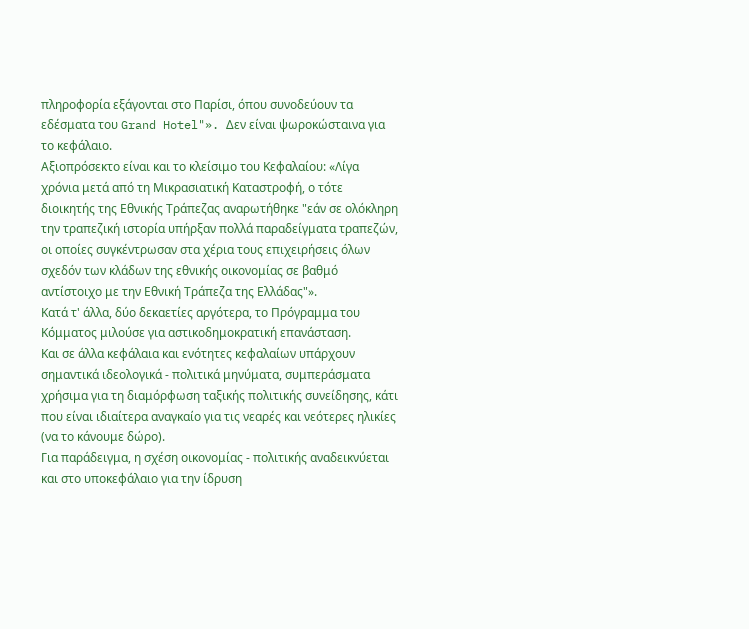πληροφορία εξάγονται στο Παρίσι, όπου συνοδεύουν τα εδέσματα του Grand Hotel"». Δεν είναι ψωροκώσταινα για το κεφάλαιο.
Αξιοπρόσεκτο είναι και το κλείσιμο του Κεφαλαίου: «Λίγα χρόνια μετά από τη Μικρασιατική Καταστροφή, ο τότε διοικητής της Εθνικής Τράπεζας αναρωτήθηκε "εάν σε ολόκληρη την τραπεζική ιστορία υπήρξαν πολλά παραδείγματα τραπεζών, οι οποίες συγκέντρωσαν στα χέρια τους επιχειρήσεις όλων σχεδόν των κλάδων της εθνικής οικονομίας σε βαθμό αντίστοιχο με την Εθνική Τράπεζα της Ελλάδας"».
Κατά τ' άλλα, δύο δεκαετίες αργότερα, το Πρόγραμμα του Κόμματος μιλούσε για αστικοδημοκρατική επανάσταση.
Και σε άλλα κεφάλαια και ενότητες κεφαλαίων υπάρχουν σημαντικά ιδεολογικά - πολιτικά μηνύματα, συμπεράσματα χρήσιμα για τη διαμόρφωση ταξικής πολιτικής συνείδησης, κάτι που είναι ιδιαίτερα αναγκαίο για τις νεαρές και νεότερες ηλικίες (να το κάνουμε δώρο).
Για παράδειγμα, η σχέση οικονομίας - πολιτικής αναδεικνύεται και στο υποκεφάλαιο για την ίδρυση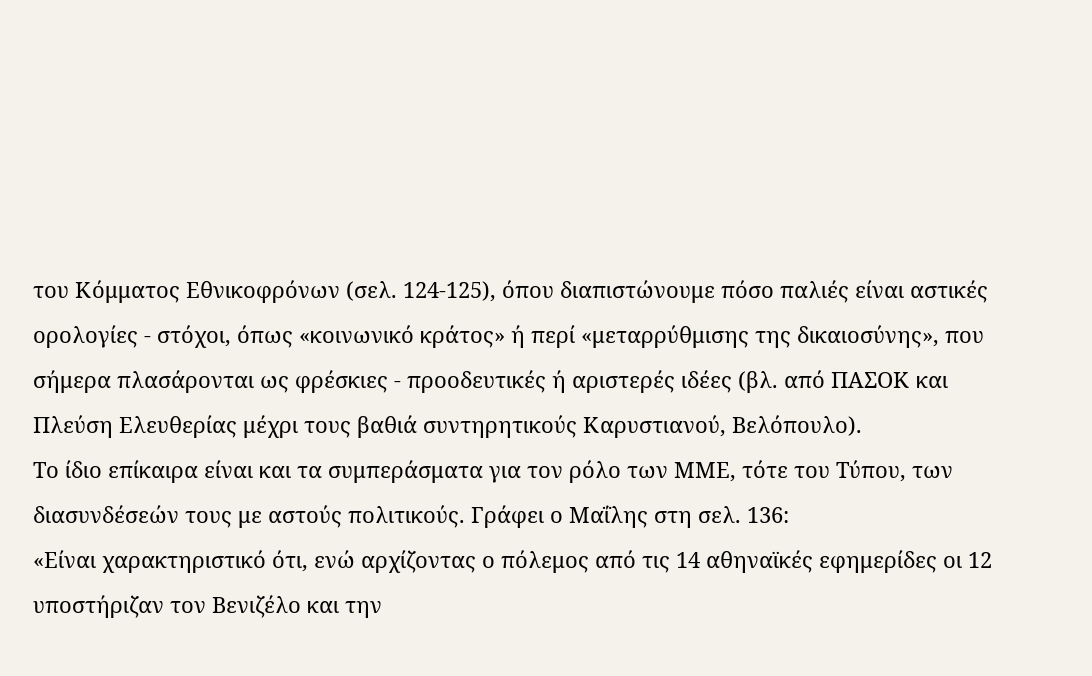του Κόμματος Εθνικοφρόνων (σελ. 124-125), όπου διαπιστώνουμε πόσο παλιές είναι αστικές ορολογίες - στόχοι, όπως «κοινωνικό κράτος» ή περί «μεταρρύθμισης της δικαιοσύνης», που σήμερα πλασάρονται ως φρέσκιες - προοδευτικές ή αριστερές ιδέες (βλ. από ΠΑΣΟΚ και Πλεύση Ελευθερίας μέχρι τους βαθιά συντηρητικούς Καρυστιανού, Βελόπουλο).
Το ίδιο επίκαιρα είναι και τα συμπεράσματα για τον ρόλο των ΜΜΕ, τότε του Τύπου, των διασυνδέσεών τους με αστούς πολιτικούς. Γράφει ο Μαΐλης στη σελ. 136:
«Είναι χαρακτηριστικό ότι, ενώ αρχίζοντας ο πόλεμος από τις 14 αθηναϊκές εφημερίδες οι 12 υποστήριζαν τον Βενιζέλο και την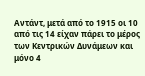Αντάντ, μετά από το 1915 οι 10 από τις 14 είχαν πάρει το μέρος των Κεντρικών Δυνάμεων και μόνο 4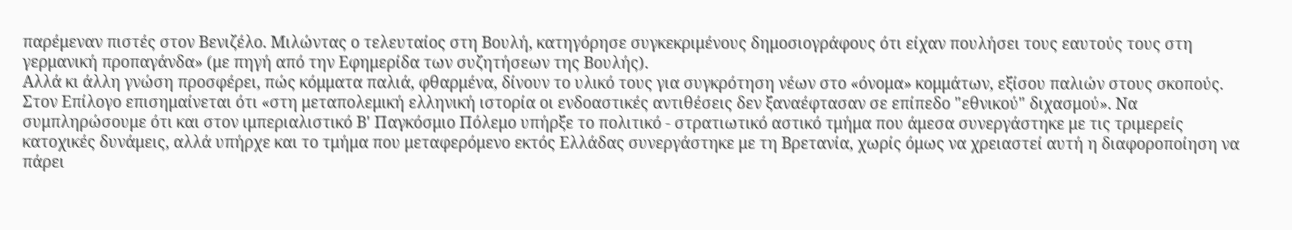παρέμεναν πιστές στον Βενιζέλο. Μιλώντας ο τελευταίος στη Βουλή, κατηγόρησε συγκεκριμένους δημοσιογράφους ότι είχαν πουλήσει τους εαυτούς τους στη γερμανική προπαγάνδα» (με πηγή από την Εφημερίδα των συζητήσεων της Βουλής).
Αλλά κι άλλη γνώση προσφέρει, πώς κόμματα παλιά, φθαρμένα, δίνουν το υλικό τους για συγκρότηση νέων στο «όνομα» κομμάτων, εξίσου παλιών στους σκοπούς.
Στον Επίλογο επισημαίνεται ότι «στη μεταπολεμική ελληνική ιστορία οι ενδοαστικές αντιθέσεις δεν ξαναέφτασαν σε επίπεδο "εθνικού" διχασμού». Να συμπληρώσουμε ότι και στον ιμπεριαλιστικό Β' Παγκόσμιο Πόλεμο υπήρξε το πολιτικό - στρατιωτικό αστικό τμήμα που άμεσα συνεργάστηκε με τις τριμερείς κατοχικές δυνάμεις, αλλά υπήρχε και το τμήμα που μεταφερόμενο εκτός Ελλάδας συνεργάστηκε με τη Βρετανία, χωρίς όμως να χρειαστεί αυτή η διαφοροποίηση να πάρει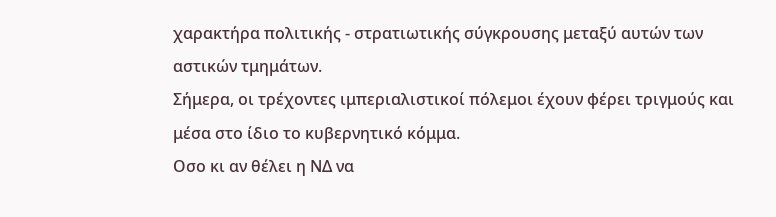χαρακτήρα πολιτικής - στρατιωτικής σύγκρουσης μεταξύ αυτών των αστικών τμημάτων.
Σήμερα, οι τρέχοντες ιμπεριαλιστικοί πόλεμοι έχουν φέρει τριγμούς και μέσα στο ίδιο το κυβερνητικό κόμμα.
Οσο κι αν θέλει η ΝΔ να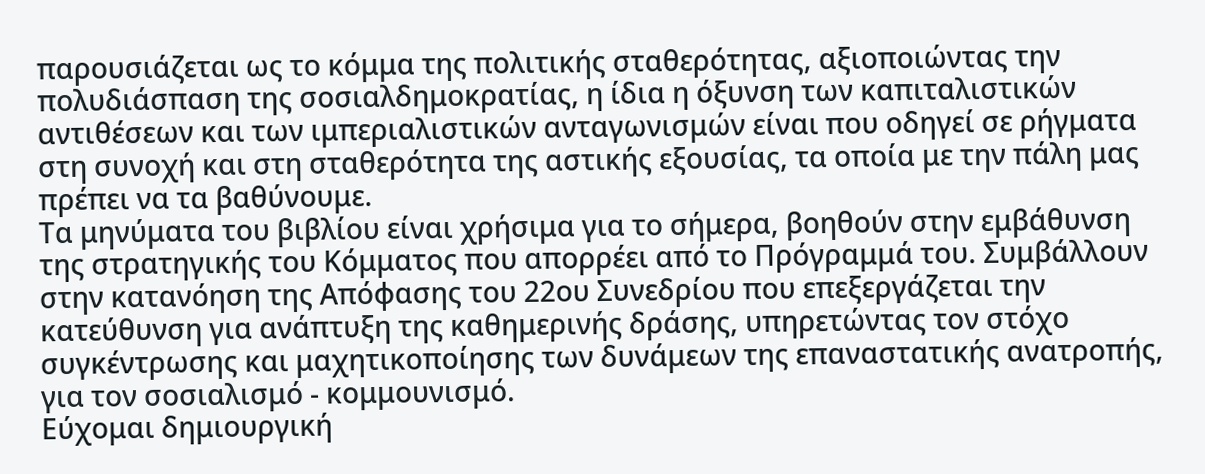παρουσιάζεται ως το κόμμα της πολιτικής σταθερότητας, αξιοποιώντας την πολυδιάσπαση της σοσιαλδημοκρατίας, η ίδια η όξυνση των καπιταλιστικών αντιθέσεων και των ιμπεριαλιστικών ανταγωνισμών είναι που οδηγεί σε ρήγματα στη συνοχή και στη σταθερότητα της αστικής εξουσίας, τα οποία με την πάλη μας πρέπει να τα βαθύνουμε.
Τα μηνύματα του βιβλίου είναι χρήσιμα για το σήμερα, βοηθούν στην εμβάθυνση της στρατηγικής του Κόμματος που απορρέει από το Πρόγραμμά του. Συμβάλλουν στην κατανόηση της Απόφασης του 22ου Συνεδρίου που επεξεργάζεται την κατεύθυνση για ανάπτυξη της καθημερινής δράσης, υπηρετώντας τον στόχο συγκέντρωσης και μαχητικοποίησης των δυνάμεων της επαναστατικής ανατροπής, για τον σοσιαλισμό - κομμουνισμό.
Εύχομαι δημιουργική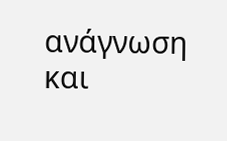ανάγνωση και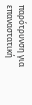παρότρυνση για επαναστατική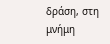δράση, στη μνήμη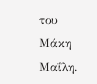του Μάκη Μαΐλη.